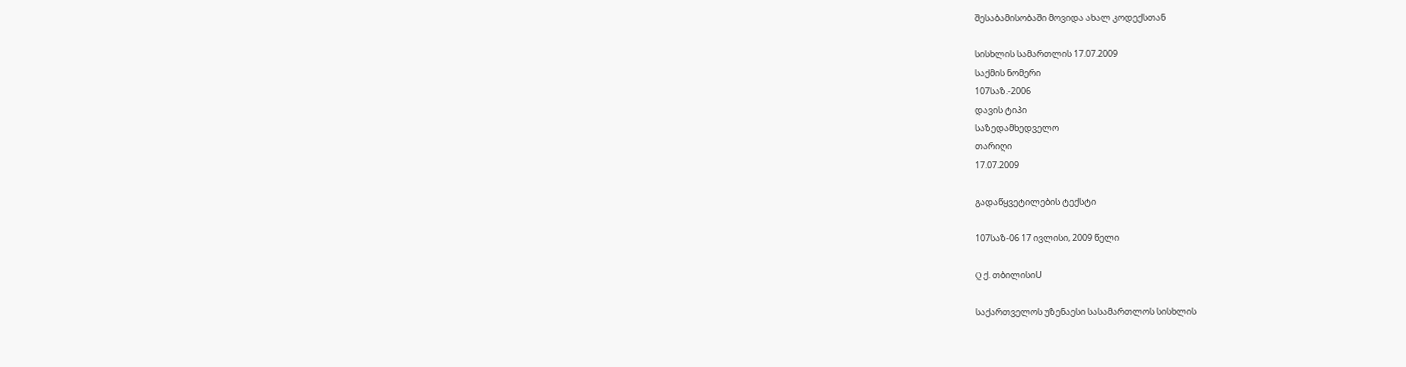შესაბამისობაში მოვიდა ახალ კოდექსთან

სისხლის სამართლის 17.07.2009
საქმის ნომერი
107საზ.-2006
დავის ტიპი
საზედამხედველო
თარიღი
17.07.2009

გადაწყვეტილების ტექსტი

107საზ-06 17 ივლისი, 2009 წელი

Q ქ. თბილისიU

საქართველოს უზენაესი სასამართლოს სისხლის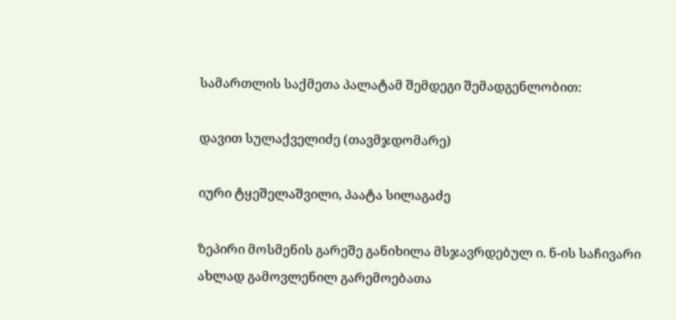სამართლის საქმეთა პალატამ შემდეგი შემადგენლობით:

დავით სულაქველიძე (თავმჯდომარე)

იური ტყეშელაშვილი, პაატა სილაგაძე

ზეპირი მოსმენის გარეშე განიხილა მსჯავრდებულ ი. ნ-ის საჩივარი ახლად გამოვლენილ გარემოებათა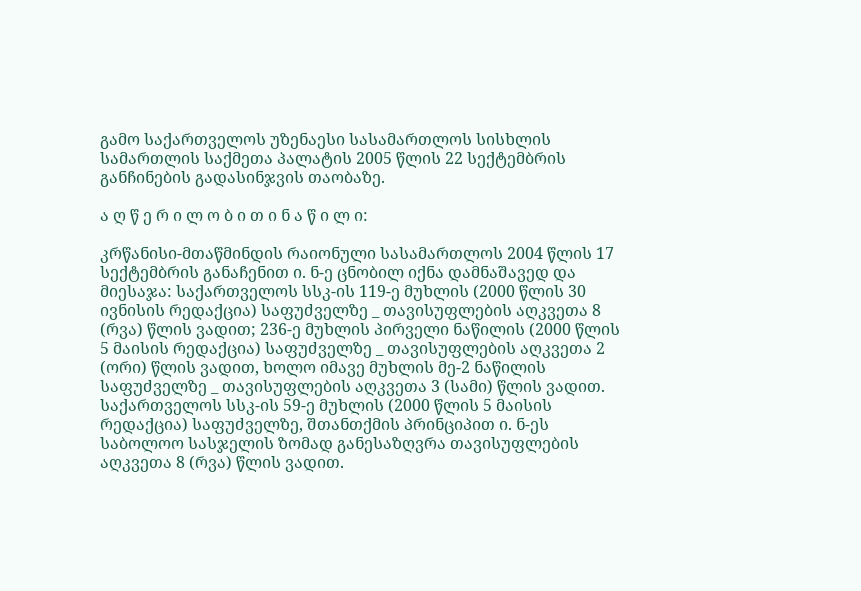გამო საქართველოს უზენაესი სასამართლოს სისხლის სამართლის საქმეთა პალატის 2005 წლის 22 სექტემბრის განჩინების გადასინჯვის თაობაზე.

ა ღ წ ე რ ი ლ ო ბ ი თ ი ნ ა წ ი ლ ი:

კრწანისი-მთაწმინდის რაიონული სასამართლოს 2004 წლის 17 სექტემბრის განაჩენით ი. ნ-ე ცნობილ იქნა დამნაშავედ და მიესაჯა: საქართველოს სსკ-ის 119-ე მუხლის (2000 წლის 30 ივნისის რედაქცია) საფუძველზე _ თავისუფლების აღკვეთა 8 (რვა) წლის ვადით; 236-ე მუხლის პირველი ნაწილის (2000 წლის 5 მაისის რედაქცია) საფუძველზე _ თავისუფლების აღკვეთა 2 (ორი) წლის ვადით, ხოლო იმავე მუხლის მე-2 ნაწილის საფუძველზე _ თავისუფლების აღკვეთა 3 (სამი) წლის ვადით. საქართველოს სსკ-ის 59-ე მუხლის (2000 წლის 5 მაისის რედაქცია) საფუძველზე, შთანთქმის პრინციპით ი. ნ-ეს საბოლოო სასჯელის ზომად განესაზღვრა თავისუფლების აღკვეთა 8 (რვა) წლის ვადით.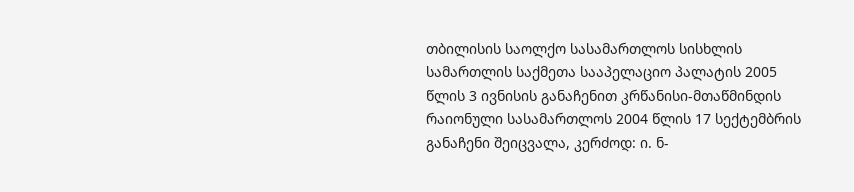თბილისის საოლქო სასამართლოს სისხლის სამართლის საქმეთა სააპელაციო პალატის 2005 წლის 3 ივნისის განაჩენით კრწანისი-მთაწმინდის რაიონული სასამართლოს 2004 წლის 17 სექტემბრის განაჩენი შეიცვალა, კერძოდ: ი. ნ-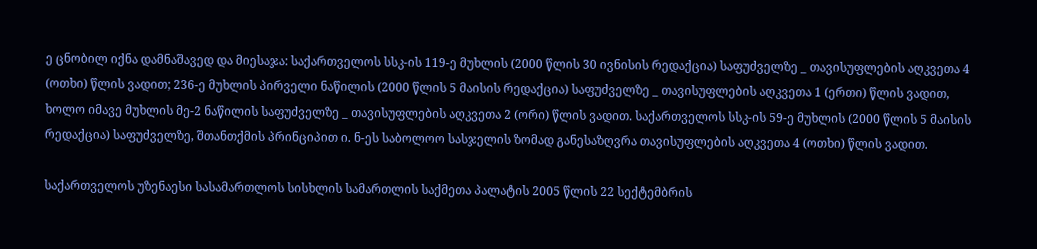ე ცნობილ იქნა დამნაშავედ და მიესაჯა: საქართველოს სსკ-ის 119-ე მუხლის (2000 წლის 30 ივნისის რედაქცია) საფუძველზე _ თავისუფლების აღკვეთა 4 (ოთხი) წლის ვადით; 236-ე მუხლის პირველი ნაწილის (2000 წლის 5 მაისის რედაქცია) საფუძველზე _ თავისუფლების აღკვეთა 1 (ერთი) წლის ვადით, ხოლო იმავე მუხლის მე-2 ნაწილის საფუძველზე _ თავისუფლების აღკვეთა 2 (ორი) წლის ვადით. საქართველოს სსკ-ის 59-ე მუხლის (2000 წლის 5 მაისის რედაქცია) საფუძველზე, შთანთქმის პრინციპით ი. ნ-ეს საბოლოო სასჯელის ზომად განესაზღვრა თავისუფლების აღკვეთა 4 (ოთხი) წლის ვადით.

საქართველოს უზენაესი სასამართლოს სისხლის სამართლის საქმეთა პალატის 2005 წლის 22 სექტემბრის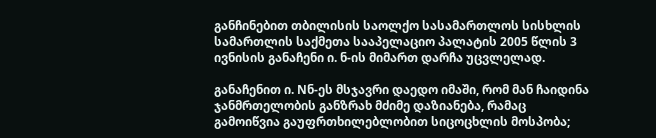განჩინებით თბილისის საოლქო სასამართლოს სისხლის სამართლის საქმეთა სააპელაციო პალატის 2005 წლის 3 ივნისის განაჩენი ი. ნ-ის მიმართ დარჩა უცვლელად.

განაჩენით ი. Nნ-ეს მსჯავრი დაედო იმაში, რომ მან ჩაიდინა ჯანმრთელობის განზრახ მძიმე დაზიანება, რამაც გამოიწვია გაუფრთხილებლობით სიცოცხლის მოსპობა;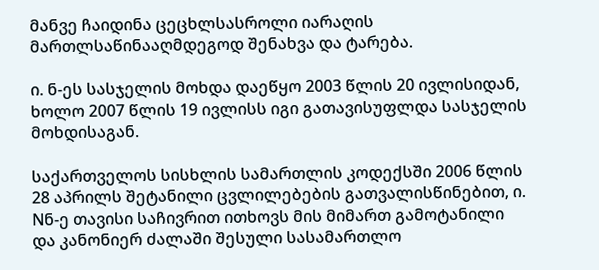მანვე ჩაიდინა ცეცხლსასროლი იარაღის მართლსაწინააღმდეგოდ შენახვა და ტარება.

ი. ნ-ეს სასჯელის მოხდა დაეწყო 2003 წლის 20 ივლისიდან, ხოლო 2007 წლის 19 ივლისს იგი გათავისუფლდა სასჯელის მოხდისაგან.

საქართველოს სისხლის სამართლის კოდექსში 2006 წლის 28 აპრილს შეტანილი ცვლილებების გათვალისწინებით, ი. Nნ-ე თავისი საჩივრით ითხოვს მის მიმართ გამოტანილი და კანონიერ ძალაში შესული სასამართლო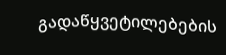გადაწყვეტილებების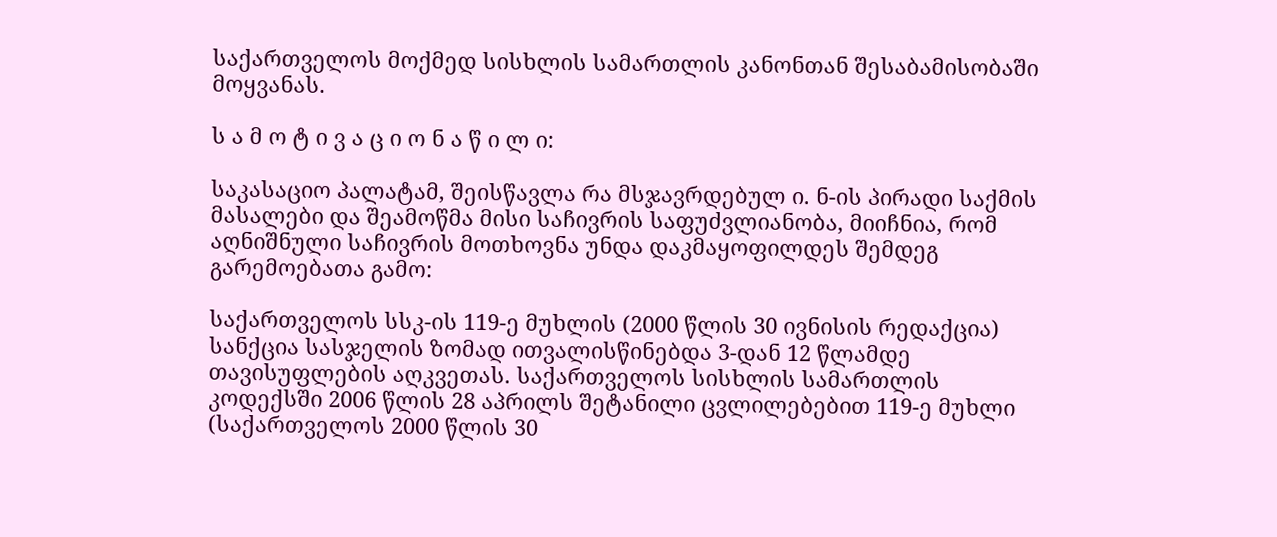საქართველოს მოქმედ სისხლის სამართლის კანონთან შესაბამისობაში მოყვანას.

ს ა მ ო ტ ი ვ ა ც ი ო ნ ა წ ი ლ ი:

საკასაციო პალატამ, შეისწავლა რა მსჯავრდებულ ი. ნ-ის პირადი საქმის მასალები და შეამოწმა მისი საჩივრის საფუძვლიანობა, მიიჩნია, რომ აღნიშნული საჩივრის მოთხოვნა უნდა დაკმაყოფილდეს შემდეგ გარემოებათა გამო:

საქართველოს სსკ-ის 119-ე მუხლის (2000 წლის 30 ივნისის რედაქცია) სანქცია სასჯელის ზომად ითვალისწინებდა 3-დან 12 წლამდე თავისუფლების აღკვეთას. საქართველოს სისხლის სამართლის კოდექსში 2006 წლის 28 აპრილს შეტანილი ცვლილებებით 119-ე მუხლი (საქართველოს 2000 წლის 30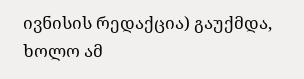ივნისის რედაქცია) გაუქმდა, ხოლო ამ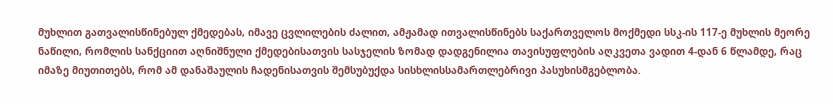მუხლით გათვალისწინებულ ქმედებას, იმავე ცვლილების ძალით, ამჟამად ითვალისწინებს საქართველოს მოქმედი სსკ-ის 117-ე მუხლის მეორე ნაწილი, რომლის სანქციით აღნიშნული ქმედებისათვის სასჯელის ზომად დადგენილია თავისუფლების აღკვეთა ვადით 4-დან 6 წლამდე, რაც იმაზე მიუთითებს, რომ ამ დანაშაულის ჩადენისათვის შემსუბუქდა სისხლისსამართლებრივი პასუხისმგებლობა.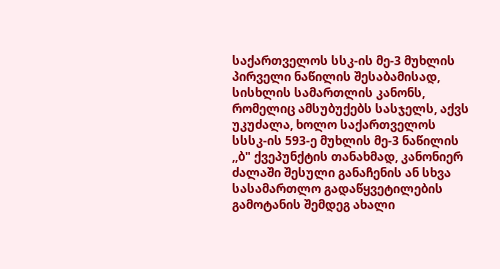საქართველოს სსკ-ის მე-3 მუხლის პირველი ნაწილის შესაბამისად, სისხლის სამართლის კანონს, რომელიც ამსუბუქებს სასჯელს, აქვს უკუძალა, ხოლო საქართველოს სსსკ-ის 593-ე მუხლის მე-3 ნაწილის ,,ბ" ქვეპუნქტის თანახმად, კანონიერ ძალაში შესული განაჩენის ან სხვა სასამართლო გადაწყვეტილების გამოტანის შემდეგ ახალი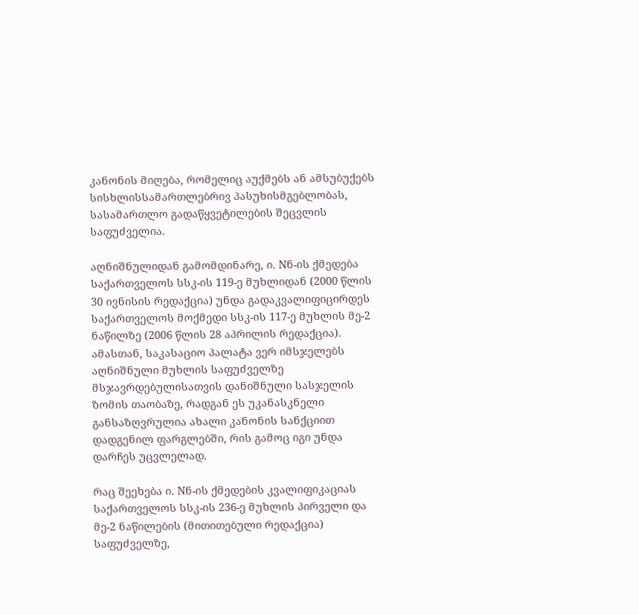კანონის მიღება, რომელიც აუქმებს ან ამსუბუქებს სისხლისსამართლებრივ პასუხისმგებლობას, სასამართლო გადაწყვეტილების შეცვლის საფუძველია.

აღნიშნულიდან გამომდინარე, ი. Nნ-ის ქმედება საქართველოს სსკ-ის 119-ე მუხლიდან (2000 წლის 30 ივნისის რედაქცია) უნდა გადაკვალიფიცირდეს საქართველოს მოქმედი სსკ-ის 117-ე მუხლის მე-2 ნაწილზე (2006 წლის 28 აპრილის რედაქცია). ამასთან, საკასაციო პალატა ვერ იმსჯელებს აღნიშნული მუხლის საფუძველზე მსჯავრდებულისათვის დანიშნული სასჯელის ზომის თაობაზე, რადგან ეს უკანასკნელი განსაზღვრულია ახალი კანონის სანქციით დადგენილ ფარგლებში, რის გამოც იგი უნდა დარჩეს უცვლელად.

რაც შეეხება ი. Nნ-ის ქმედების კვალიფიკაციას საქართველოს სსკ-ის 236-ე მუხლის პირველი და მე-2 ნაწილების (მითითებული რედაქცია) საფუძველზე,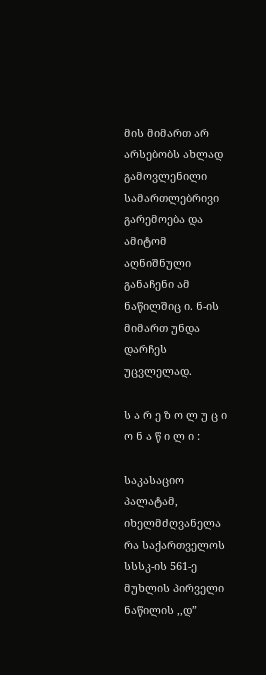მის მიმართ არ არსებობს ახლად გამოვლენილი სამართლებრივი გარემოება და ამიტომ აღნიშნული განაჩენი ამ ნაწილშიც ი. ნ-ის მიმართ უნდა დარჩეს უცვლელად.

ს ა რ ე ზ ო ლ უ ც ი ო ნ ა წ ი ლ ი :

საკასაციო პალატამ, იხელმძღვანელა რა საქართველოს სსსკ-ის 561-ე მუხლის პირველი ნაწილის ,,დ”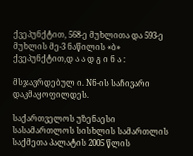ქვეპუნქტით, 568-ე მუხლითა და 593-ე მუხლის მე-3 ნაწილის «ბ» ქვეპუნქტით,დ ა ა დ გ ი ნ ა :

მსჯავრდებულ ი. Nნ-ის საჩივარი დაკმაყოფილდეს.

საქართველოს უზენაესი სასამართლოს სისხლის სამართლის საქმეთა პალატის 2005 წლის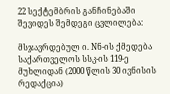22 სექტემბრის განჩინებაში შევიდეს შემდეგი ცვლილება:

მსჯავრდებულ ი. Nნ-ის ქმედება საქართველოს სსკ-ის 119-ე მუხლიდან (2000 წლის 30 ივნისის რედაქცია)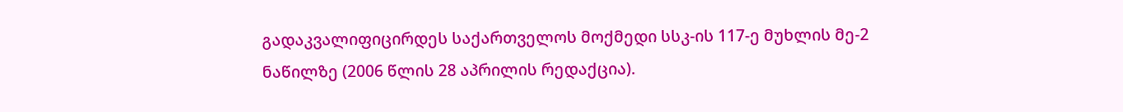გადაკვალიფიცირდეს საქართველოს მოქმედი სსკ-ის 117-ე მუხლის მე-2 ნაწილზე (2006 წლის 28 აპრილის რედაქცია).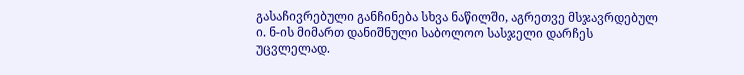გასაჩივრებული განჩინება სხვა ნაწილში, აგრეთვე მსჯავრდებულ ი. ნ-ის მიმართ დანიშნული საბოლოო სასჯელი დარჩეს უცვლელად.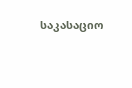საკასაციო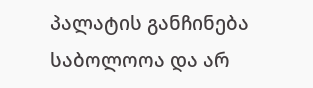პალატის განჩინება საბოლოოა და არ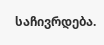საჩივრდება.